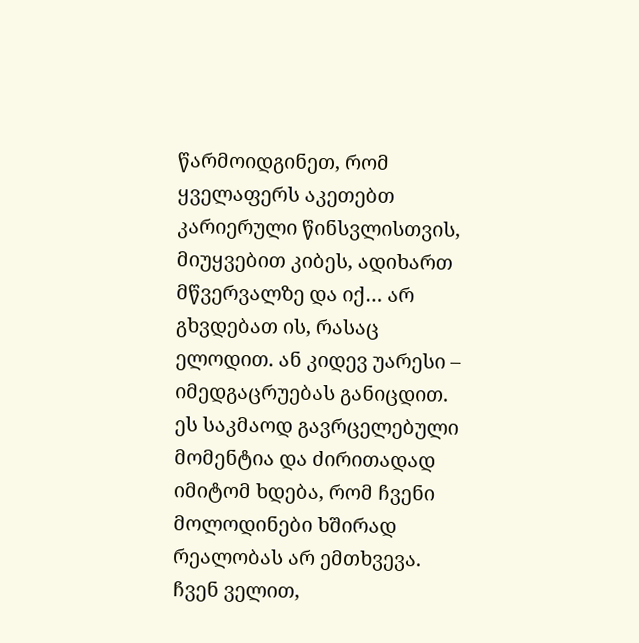წარმოიდგინეთ, რომ ყველაფერს აკეთებთ კარიერული წინსვლისთვის, მიუყვებით კიბეს, ადიხართ მწვერვალზე და იქ… არ გხვდებათ ის, რასაც ელოდით. ან კიდევ უარესი – იმედგაცრუებას განიცდით. ეს საკმაოდ გავრცელებული მომენტია და ძირითადად იმიტომ ხდება, რომ ჩვენი მოლოდინები ხშირად რეალობას არ ემთხვევა. ჩვენ ველით,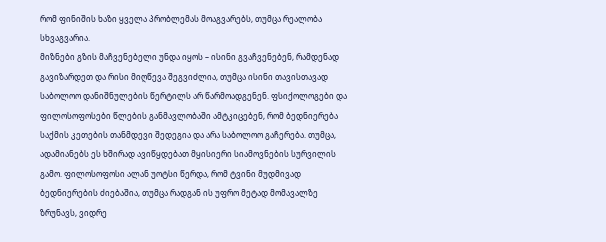რომ ფინიშის ხაზი ყველა პრობლემას მოაგვარებს, თუმცა რეალობა სხვაგვარია.
მიზნები გზის მაჩვენებელი უნდა იყოს – ისინი გვაჩვენებენ, რამდენად გავიზარდეთ და რისი მიღწევა შეგვიძლია, თუმცა ისინი თავისთავად საბოლოო დანიშნულების წერტილს არ წარმოადგენენ. ფსიქოლოგები და ფილოსოფოსები წლების განმავლობაში ამტკიცებენ, რომ ბედნიერება საქმის კეთების თანმდევი შედეგია და არა საბოლოო გაჩერება. თუმცა, ადამიანებს ეს ხშირად ავიწყდებათ მყისიერი სიამოვნების სურვილის გამო. ფილოსოფოსი ალან უოტსი წერდა, რომ ტვინი მუდმივად ბედნიერების ძიებაშია, თუმცა რადგან ის უფრო მეტად მომავალზე ზრუნავს, ვიდრე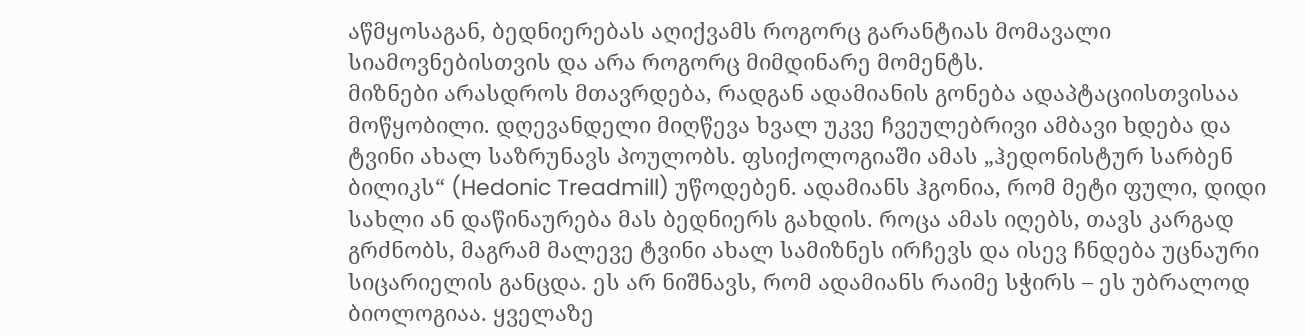აწმყოსაგან, ბედნიერებას აღიქვამს როგორც გარანტიას მომავალი სიამოვნებისთვის და არა როგორც მიმდინარე მომენტს.
მიზნები არასდროს მთავრდება, რადგან ადამიანის გონება ადაპტაციისთვისაა მოწყობილი. დღევანდელი მიღწევა ხვალ უკვე ჩვეულებრივი ამბავი ხდება და ტვინი ახალ საზრუნავს პოულობს. ფსიქოლოგიაში ამას „ჰედონისტურ სარბენ ბილიკს“ (Hedonic Treadmill) უწოდებენ. ადამიანს ჰგონია, რომ მეტი ფული, დიდი სახლი ან დაწინაურება მას ბედნიერს გახდის. როცა ამას იღებს, თავს კარგად გრძნობს, მაგრამ მალევე ტვინი ახალ სამიზნეს ირჩევს და ისევ ჩნდება უცნაური სიცარიელის განცდა. ეს არ ნიშნავს, რომ ადამიანს რაიმე სჭირს – ეს უბრალოდ ბიოლოგიაა. ყველაზე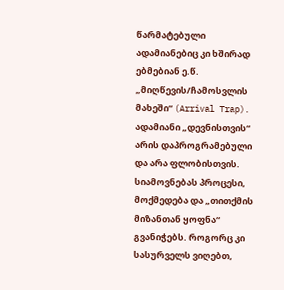წარმატებული ადამიანებიც კი ხშირად ებმებიან ე.წ. „მიღწევის/ჩამოსვლის მახეში“ (Arrival Trap).
ადამიანი „დევნისთვის“ არის დაპროგრამებული და არა ფლობისთვის. სიამოვნებას პროცესი, მოქმედება და „თითქმის მიზანთან ყოფნა“ გვანიჭებს. როგორც კი სასურველს ვიღებთ,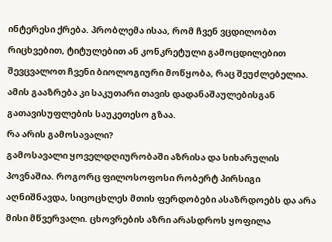ინტერესი ქრება. პრობლემა ისაა, რომ ჩვენ ვცდილობთ რიცხვებით, ტიტულებით ან კონკრეტული გამოცდილებით შევცვალოთ ჩვენი ბიოლოგიური მოწყობა, რაც შეუძლებელია. ამის გააზრება კი საკუთარი თავის დადანაშაულებისგან გათავისუფლების საუკეთესო გზაა.
რა არის გამოსავალი?
გამოსავალი ყოველდღიურობაში აზრისა და სიხარულის პოვნაშია. როგორც ფილოსოფოსი რობერტ პირსიგი აღნიშნავდა, სიცოცხლეს მთის ფერდობები ასაზრდოებს და არა მისი მწვერვალი. ცხოვრების აზრი არასდროს ყოფილა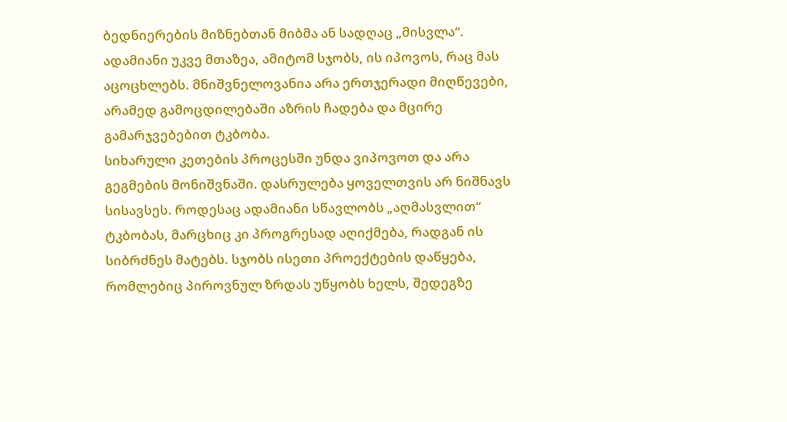ბედნიერების მიზნებთან მიბმა ან სადღაც „მისვლა“. ადამიანი უკვე მთაზეა, ამიტომ სჯობს, ის იპოვოს, რაც მას აცოცხლებს. მნიშვნელოვანია არა ერთჯერადი მიღწევები, არამედ გამოცდილებაში აზრის ჩადება და მცირე გამარჯვებებით ტკბობა.
სიხარული კეთების პროცესში უნდა ვიპოვოთ და არა გეგმების მონიშვნაში. დასრულება ყოველთვის არ ნიშნავს სისავსეს. როდესაც ადამიანი სწავლობს „აღმასვლით“ ტკბობას, მარცხიც კი პროგრესად აღიქმება, რადგან ის სიბრძნეს მატებს. სჯობს ისეთი პროექტების დაწყება, რომლებიც პიროვნულ ზრდას უწყობს ხელს, შედეგზე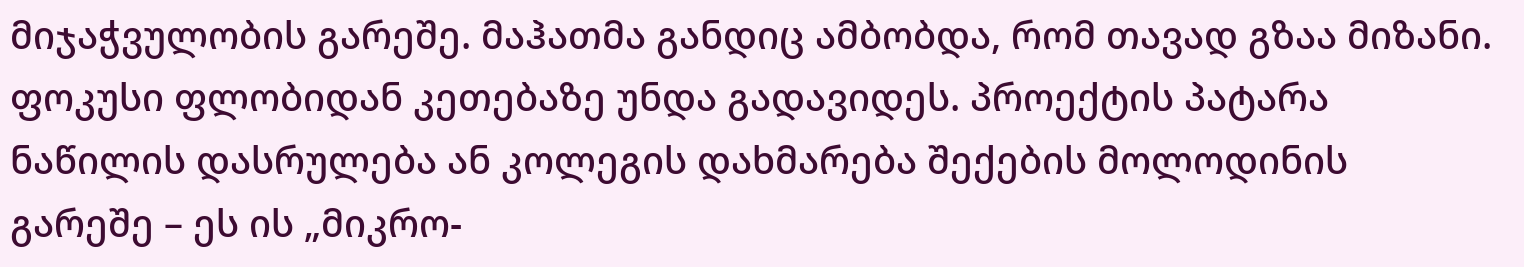მიჯაჭვულობის გარეშე. მაჰათმა განდიც ამბობდა, რომ თავად გზაა მიზანი.
ფოკუსი ფლობიდან კეთებაზე უნდა გადავიდეს. პროექტის პატარა ნაწილის დასრულება ან კოლეგის დახმარება შექების მოლოდინის გარეშე – ეს ის „მიკრო-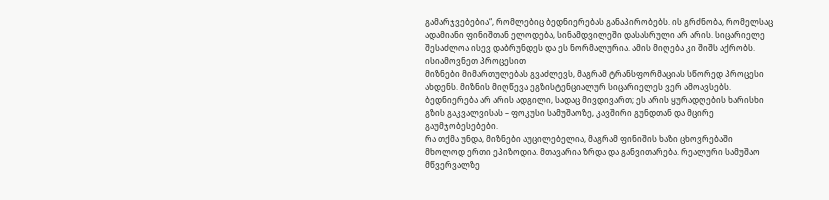გამარჯვებებია“, რომლებიც ბედნიერებას განაპირობებს. ის გრძნობა, რომელსაც ადამიანი ფინიშთან ელოდება, სინამდვილეში დასასრული არ არის. სიცარიელე შესაძლოა ისევ დაბრუნდეს და ეს ნორმალურია. ამის მიღება კი შიშს აქრობს.
ისიამოვნეთ პროცესით
მიზნები მიმართულებას გვაძლევს, მაგრამ ტრანსფორმაციას სწორედ პროცესი ახდენს. მიზნის მიღწევა ეგზისტენციალურ სიცარიელეს ვერ ამოავსებს. ბედნიერება არ არის ადგილი, სადაც მივდივართ; ეს არის ყურადღების ხარისხი გზის გაკვალვისას – ფოკუსი სამუშაოზე, კავშირი გუნდთან და მცირე გაუმჯობესებები.
რა თქმა უნდა, მიზნები აუცილებელია, მაგრამ ფინიშის ხაზი ცხოვრებაში მხოლოდ ერთი ეპიზოდია. მთავარია ზრდა და განვითარება. რეალური სამუშაო მწვერვალზე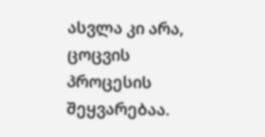ასვლა კი არა, ცოცვის პროცესის შეყვარებაა.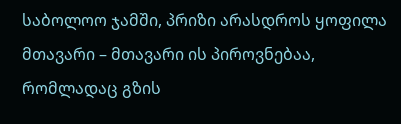საბოლოო ჯამში, პრიზი არასდროს ყოფილა მთავარი – მთავარი ის პიროვნებაა, რომლადაც გზის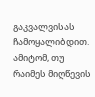გაკვალვისას ჩამოყალიბდით. ამიტომ, თუ რაიმეს მიღწევის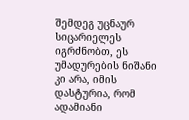შემდეგ უცნაურ სიცარიელეს იგრძნობთ, ეს უმადურების ნიშანი კი არა, იმის დასტურია, რომ ადამიანი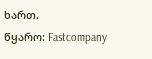ხართ.
წყარო: Fastcompany